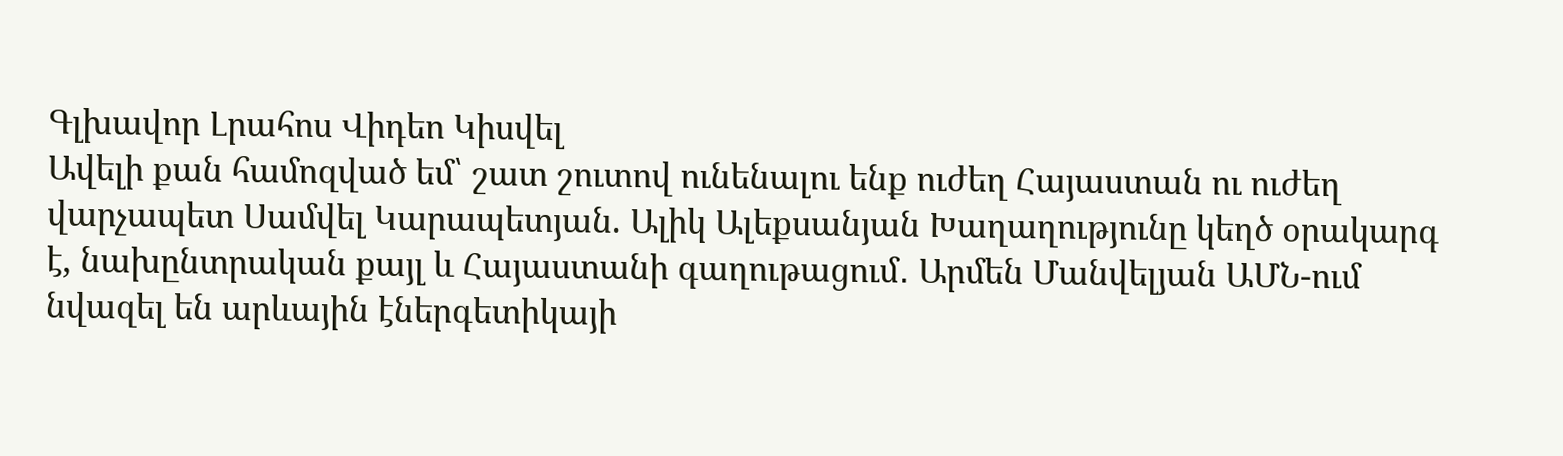Գլխավոր Լրահոս Վիդեո Կիսվել
Ավելի քան համոզված եմ՝ շատ շուտով ունենալու ենք ուժեղ Հայաստան ու ուժեղ վարչապետ Սամվել Կարապետյան. Ալիկ Ալեքսանյան Խաղաղությունը կեղծ օրակարգ է, նախընտրական քայլ և Հայաստանի գաղութացում․ Արմեն Մանվելյան ԱՄՆ-ում նվազել են արևային էներգետիկայի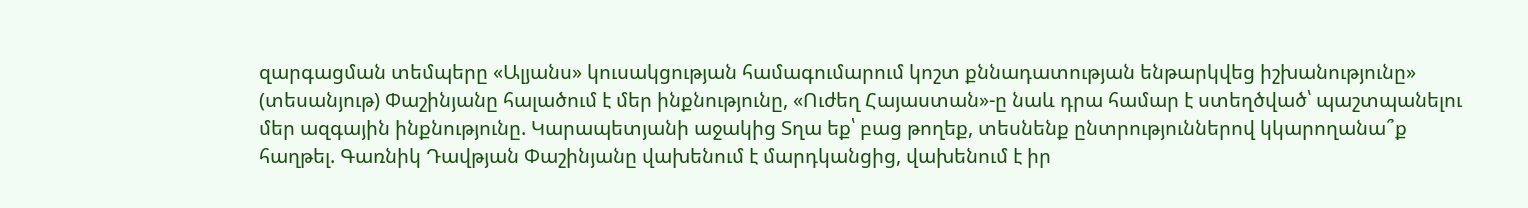զարգացման տեմպերը «Ալյանս» կուսակցության համագումարում կոշտ քննադատության ենթարկվեց իշխանությունը» (տեսանյութ) Փաշինյանը հալածում է մեր ինքնությունը, «Ուժեղ Հայաստան»-ը նաև դրա համար է ստեղծված՝ պաշտպանելու մեր ազգային ինքնությունը. Կարապետյանի աջակից Տղա եք՝ բաց թողեք, տեսնենք ընտրություններով կկարողանա՞ք հաղթել. Գառնիկ Դավթյան Փաշինյանը վախենում է մարդկանցից, վախենում է իր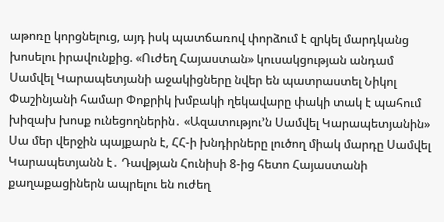աթոռը կորցնելուց, այդ իսկ պատճառով փորձում է զրկել մարդկանց խոսելու իրավունքից. «Ուժեղ Հայաստան» կուսակցության անդամ Սամվել Կարապետյանի աջակիցները նվեր են պատրաստել Նիկոլ Փաշինյանի համար Փոքրիկ խմբակի ղեկավարը փակի տակ է պահում խիզախ խոսք ունեցողներին․ «Ազատությու’ն Սամվել Կարապետյանին» Սա մեր վերջին պայքարն է, ՀՀ-ի խնդիրները լուծող միակ մարդը Սամվել Կարապետյանն է․ Դավթյան Հունիսի 8-ից հետո Հայաստանի քաղաքացիներն ապրելու են ուժեղ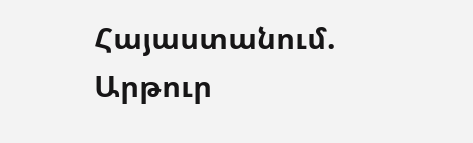Հայաստանում. Արթուր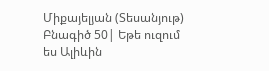Միքայելյան (Տեսանյութ) Բնագիծ 50| Եթե ուզում ես Ալիևին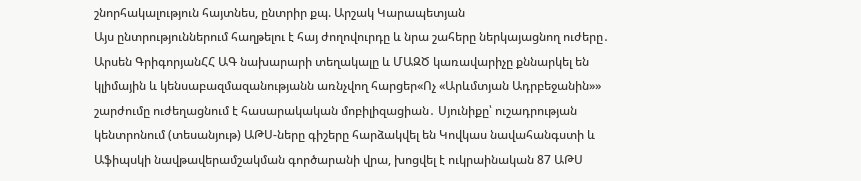շնորհակալություն հայտնես, ընտրիր քպ. Արշակ Կարապետյան
Այս ընտրություններում հաղթելու է հայ ժողովուրդը և նրա շահերը ներկայացնող ուժերը․ Արսեն ԳրիգորյանՀՀ ԱԳ նախարարի տեղակալը և ՄԱԶԾ կառավարիչը քննարկել են կլիմային և կենսաբազմազանությանն առնչվող հարցեր«Ոչ «Արևմտյան Ադրբեջանին»» շարժումը ուժեղացնում է հասարակական մոբիլիզացիան․ Սյունիքը՝ ուշադրության կենտրոնում (տեսանյութ) ԱԹՍ-ները գիշերը հարձակվել են Կովկաս նավահանգստի և Աֆիպսկի նավթավերամշակման գործարանի վրա, խոցվել է ուկրաինական 87 ԱԹՍ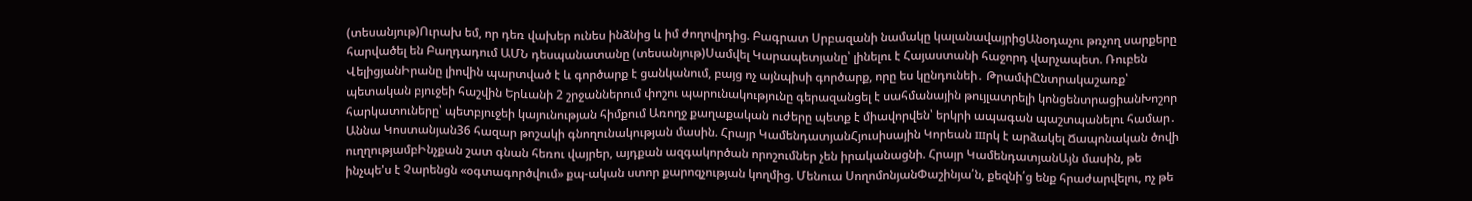(տեսանյութ)Ուրախ եմ, որ դեռ վախեր ունես ինձնից և իմ ժողովրդից. Բագրատ Սրբազանի նամակը կալանավայրիցԱնօդաչու թռչող սարքերը հարվածել են Բաղդադում ԱՄՆ դեսպանատանը (տեսանյութ)Սամվել Կարապետյանը՝ լինելու է Հայաստանի հաջորդ վարչապետ. Ռուբեն ՎելիցյանԻրանը լիովին պարտված է և գործարք է ցանկանում, բայց ոչ այնպիսի գործարք, որը ես կընդունեի․ ԹրամփԸնտրակաշառք՝ պետական բյուջեի հաշվին Երևանի 2 շրջաններում փոշու պարունակությունը գերազանցել է սահմանային թույլատրելի կոնցենտրացիանԽոշոր հարկատուները՝ պետբյուջեի կայունության հիմքում Առողջ քաղաքական ուժերը պետք է միավորվեն՝ երկրի ապագան պաշտպանելու համար․ Աննա Կոստանյան36 հազար թոշակի գնողունակության մասին. Հրայր ԿամենդատյանՀյուսիսային Կորեան шրկ է արձակել Ճապոնական ծովի ուղղությամբԻնչքան շատ գնան հեռու վայրեր, այդքան ազգակործան որոշումներ չեն իրականացնի. Հրայր ԿամենդատյանԱյն մասին, թե ինչպե'ս է Չարենցն «օգտագործվում» քպ-ական ստոր քարոզչության կողմից. Մենուա ՍողոմոնյանՓաշինյա՛ն, քեզնի՛ց ենք հրաժարվելու, ոչ թե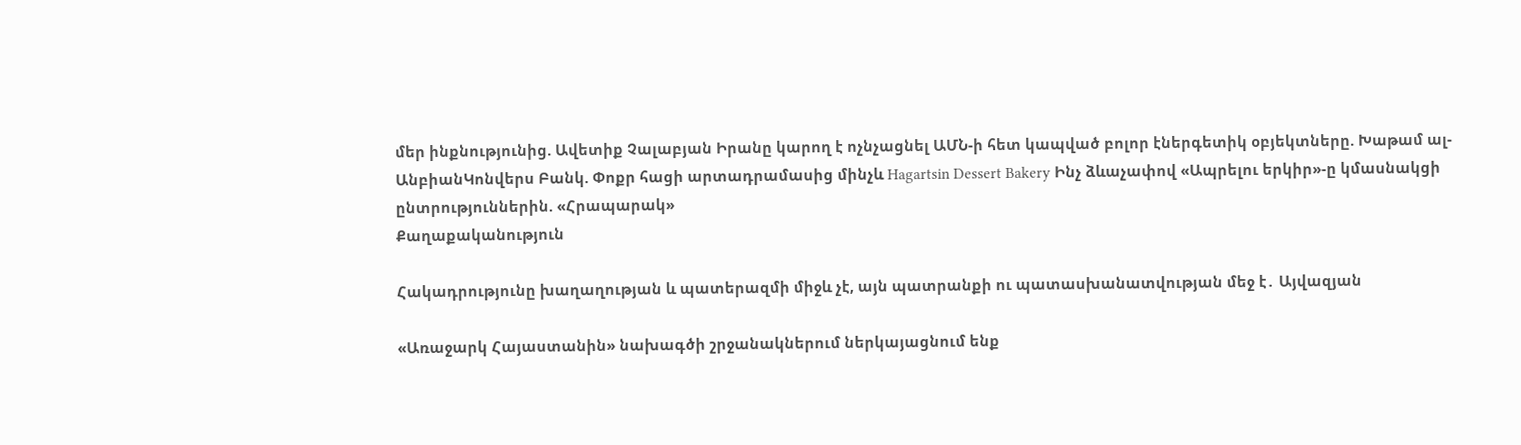մեր ինքնությունից. Ավետիք Չալաբյան Իրանը կարող է ոչնչացնել ԱՄՆ-ի հետ կապված բոլոր էներգետիկ օբյեկտները. Խաթամ ալ-ԱնբիանԿոնվերս Բանկ. Փոքր հացի արտադրամասից մինչև Hagartsin Dessert Bakery Ինչ ձևաչափով «Ապրելու երկիր»-ը կմասնակցի ընտրություններին. «Հրապարակ»
Քաղաքականություն

Հակադրությունը խաղաղության և պատերազմի միջև չէ, այն պատրանքի ու պատասխանատվության մեջ է․ Այվազյան

«Առաջարկ Հայաստանին» նախագծի շրջանակներում ներկայացնում ենք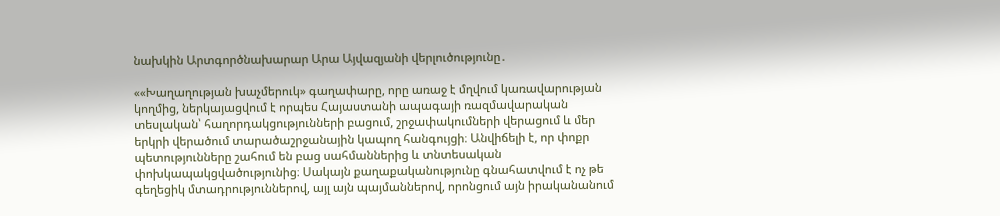նախկին Արտգործնախարար Արա Այվազյանի վերլուծությունը․

««Խաղաղության խաչմերուկ» գաղափարը, որը առաջ է մղվում կառավարության կողմից, ներկայացվում է որպես Հայաստանի ապագայի ռազմավարական տեսլական՝ հաղորդակցությունների բացում, շրջափակումների վերացում և մեր երկրի վերածում տարածաշրջանային կապող հանգույցի։ Անվիճելի է, որ փոքր պետությունները շահում են բաց սահմաններից և տնտեսական փոխկապակցվածությունից։ Սակայն քաղաքականությունը գնահատվում է ոչ թե գեղեցիկ մտադրություններով, այլ այն պայմաններով, որոնցում այն իրականանում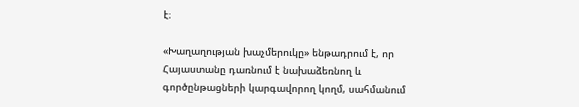է։

«Խաղաղության խաչմերուկը» ենթադրում է, որ Հայաստանը դառնում է նախաձեռնող և գործընթացների կարգավորող կողմ, սահմանում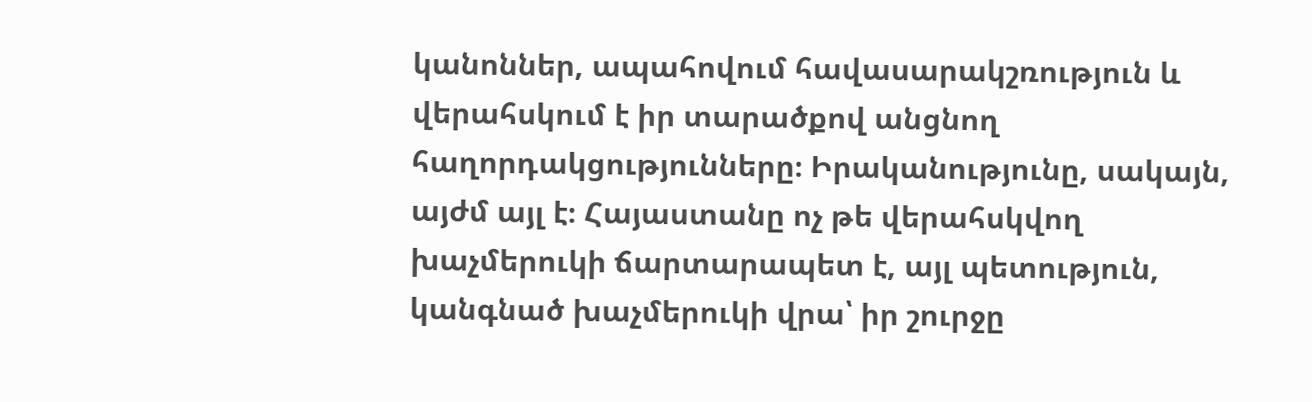կանոններ, ապահովում հավասարակշռություն և վերահսկում է իր տարածքով անցնող հաղորդակցությունները։ Իրականությունը, սակայն, այժմ այլ է։ Հայաստանը ոչ թե վերահսկվող խաչմերուկի ճարտարապետ է, այլ պետություն, կանգնած խաչմերուկի վրա՝ իր շուրջը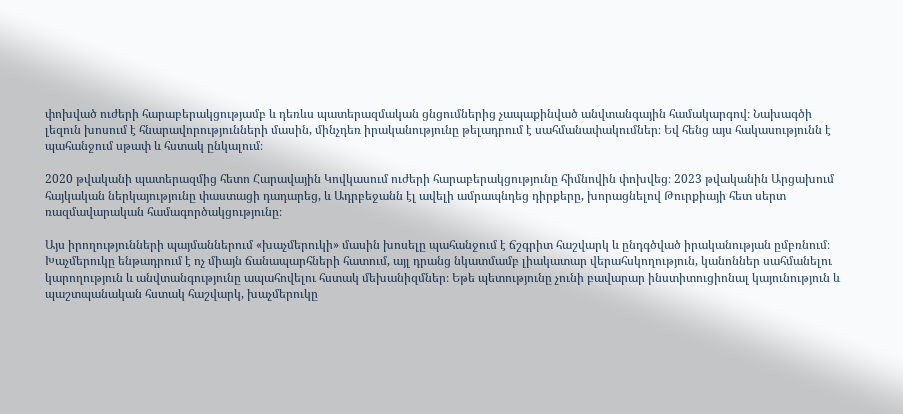փոխված ուժերի հարաբերակցությամբ և դեռևս պատերազմական ցնցումներից չապաքինված անվտանգային համակարգով։ Նախագծի լեզուն խոսում է հնարավորությունների մասին, մինչդեռ իրականությունը թելադրում է սահմանափակումներ։ Եվ հենց այս հակասությունն է պահանջում սթափ և հստակ ընկալում։

2020 թվականի պատերազմից հետո Հարավային Կովկասում ուժերի հարաբերակցությունը հիմնովին փոխվեց։ 2023 թվականին Արցախում հայկական ներկայությունը փաստացի դադարեց, և Ադրբեջանն էլ ավելի ամրապնդեց դիրքերը, խորացնելով Թուրքիայի հետ սերտ ռազմավարական համագործակցությունը։

Այս իրողությունների պայմաններում «խաչմերուկի» մասին խոսելը պահանջում է ճշգրիտ հաշվարկ և ընդգծված իրականության ըմբռնում։ Խաչմերուկը ենթադրում է ոչ միայն ճանապարհների հատում, այլ դրանց նկատմամբ լիակատար վերահսկողություն, կանոններ սահմանելու կարողություն և անվտանգությունը ապահովելու հստակ մեխանիզմներ։ Եթե պետությունը չունի բավարար ինստիտուցիոնալ կայունություն և պաշտպանական հստակ հաշվարկ, խաչմերուկը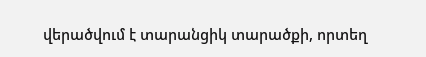վերածվում է տարանցիկ տարածքի, որտեղ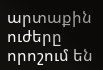արտաքին ուժերը որոշում են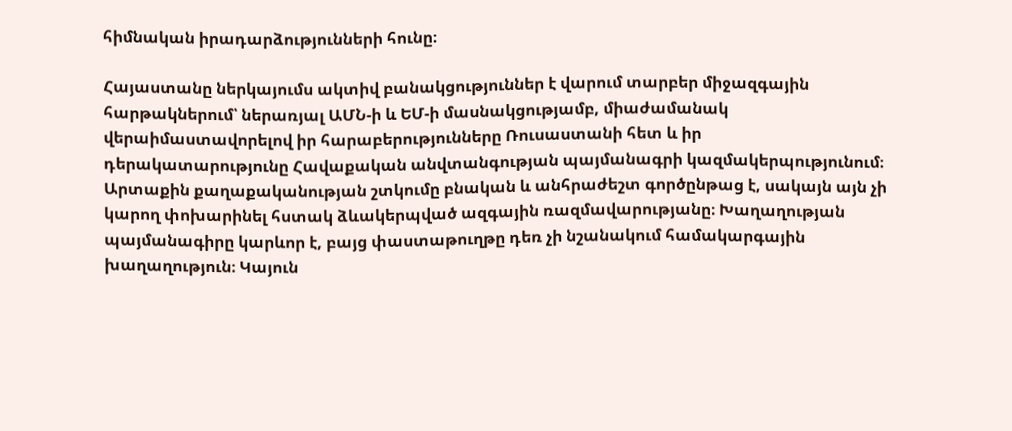հիմնական իրադարձությունների հունը։

Հայաստանը ներկայումս ակտիվ բանակցություններ է վարում տարբեր միջազգային հարթակներում՝ ներառյալ ԱՄՆ-ի և ԵՄ-ի մասնակցությամբ, միաժամանակ վերաիմաստավորելով իր հարաբերությունները Ռուսաստանի հետ և իր դերակատարությունը Հավաքական անվտանգության պայմանագրի կազմակերպությունում։ Արտաքին քաղաքականության շտկումը բնական և անհրաժեշտ գործընթաց է, սակայն այն չի կարող փոխարինել հստակ ձևակերպված ազգային ռազմավարությանը։ Խաղաղության պայմանագիրը կարևոր է, բայց փաստաթուղթը դեռ չի նշանակում համակարգային խաղաղություն։ Կայուն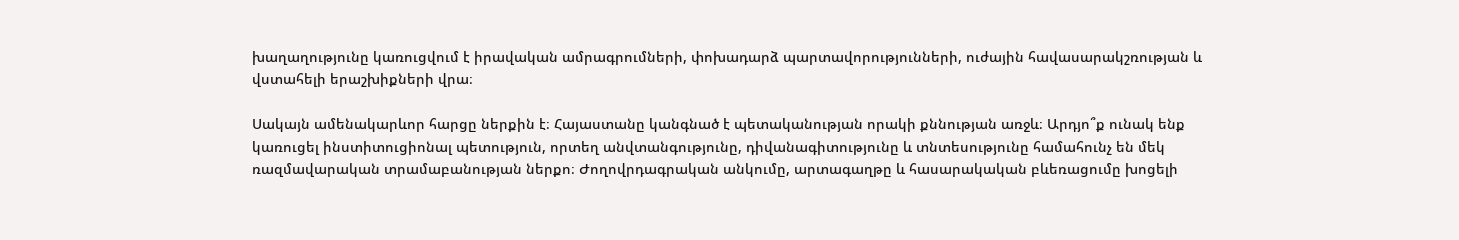խաղաղությունը կառուցվում է իրավական ամրագրումների, փոխադարձ պարտավորությունների, ուժային հավասարակշռության և վստահելի երաշխիքների վրա։

Սակայն ամենակարևոր հարցը ներքին է։ Հայաստանը կանգնած է պետականության որակի քննության առջև։ Արդյո՞ք ունակ ենք կառուցել ինստիտուցիոնալ պետություն, որտեղ անվտանգությունը, դիվանագիտությունը և տնտեսությունը համահունչ են մեկ ռազմավարական տրամաբանության ներքո։ Ժողովրդագրական անկումը, արտագաղթը և հասարակական բևեռացումը խոցելի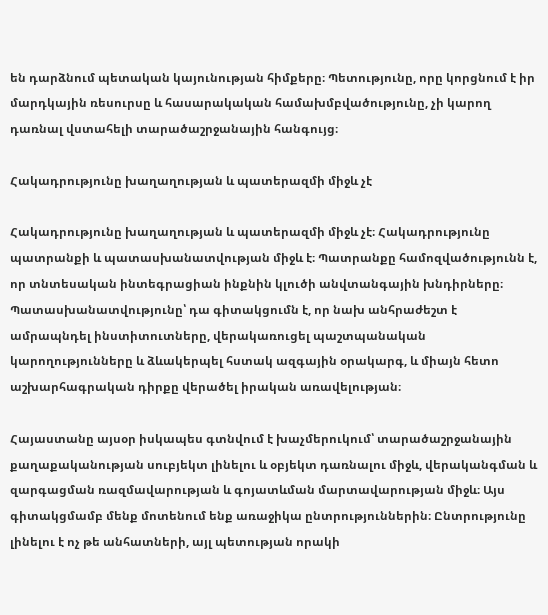են դարձնում պետական կայունության հիմքերը։ Պետությունը, որը կորցնում է իր մարդկային ռեսուրսը և հասարակական համախմբվածությունը, չի կարող դառնալ վստահելի տարածաշրջանային հանգույց։

Հակադրությունը խաղաղության և պատերազմի միջև չէ

Հակադրությունը խաղաղության և պատերազմի միջև չէ։ Հակադրությունը պատրանքի և պատասխանատվության միջև է։ Պատրանքը համոզվածությունն է, որ տնտեսական ինտեգրացիան ինքնին կլուծի անվտանգային խնդիրները։ Պատասխանատվությունը՝ դա գիտակցումն է, որ նախ անհրաժեշտ է ամրապնդել ինստիտուտները, վերակառուցել պաշտպանական կարողությունները և ձևակերպել հստակ ազգային օրակարգ, և միայն հետո աշխարհագրական դիրքը վերածել իրական առավելության։

Հայաստանը այսօր իսկապես գտնվում է խաչմերուկում՝ տարածաշրջանային քաղաքականության սուբյեկտ լինելու և օբյեկտ դառնալու միջև, վերականգման և զարգացման ռազմավարության և գոյատևման մարտավարության միջև։ Այս գիտակցմամբ մենք մոտենում ենք առաջիկա ընտրություններին։ Ընտրությունը լինելու է ոչ թե անհատների, այլ պետության որակի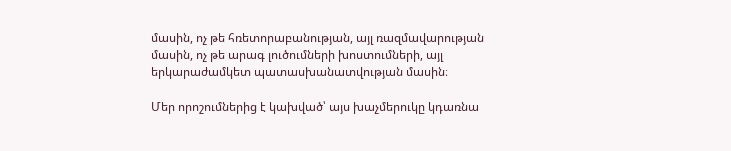մասին, ոչ թե հռետորաբանության, այլ ռազմավարության մասին, ոչ թե արագ լուծումների խոստումների, այլ երկարաժամկետ պատասխանատվության մասին։

Մեր որոշումներից է կախված՝ այս խաչմերուկը կդառնա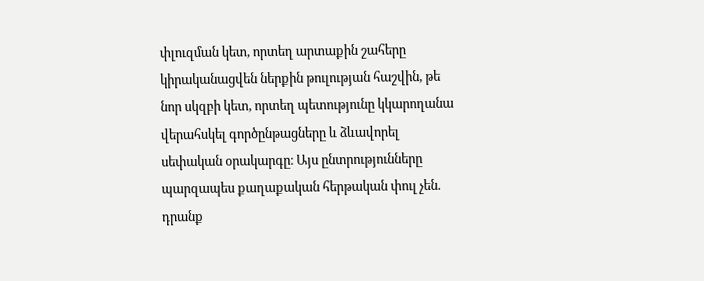փլուզման կետ, որտեղ արտաքին շահերը կիրականացվեն ներքին թուլության հաշվին, թե նոր սկզբի կետ, որտեղ պետությունը կկարողանա վերահսկել գործընթացները և ձևավորել սեփական օրակարգը։ Այս ընտրությունները պարզապես քաղաքական հերթական փուլ չեն. դրանք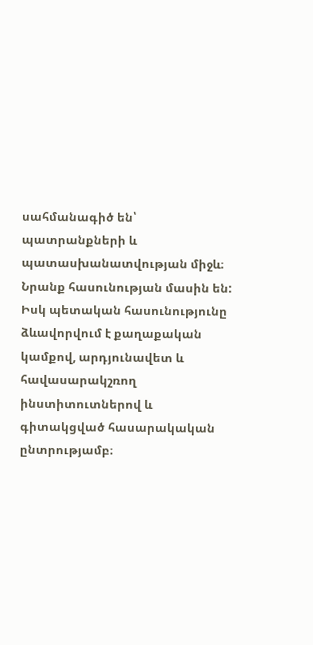սահմանագիծ են՝ պատրանքների և պատասխանատվության միջև։ Նրանք հասունության մասին են: Իսկ պետական հասունությունը ձևավորվում է քաղաքական կամքով, արդյունավետ և հավասարակշռող ինստիտուտներով և գիտակցված հասարակական ընտրությամբ։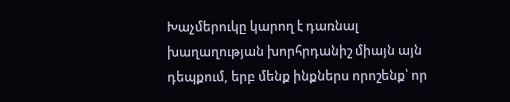Խաչմերուկը կարող է դառնալ խաղաղության խորհրդանիշ միայն այն դեպքում, երբ մենք ինքներս որոշենք՝ որ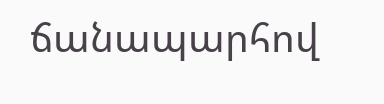ճանապարհով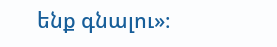ենք գնալու»։